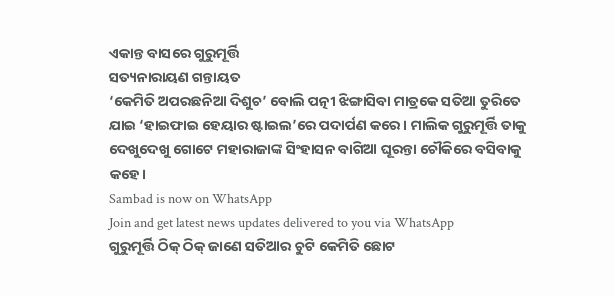ଏକାନ୍ତ ବାସରେ ଗୁରୁମୂର୍ତ୍ତି
ସତ୍ୟନାରାୟଣ ଗନ୍ତାୟତ
‘କେମିତି ଅପରଛନିଆ ଦିଶୁଚ’ ବୋଲି ପତ୍ନୀ ଝିଙ୍ଗାସିବା ମାତ୍ରକେ ସତିଆ ତୁରିତେ ଯାଇ ‘ହାଇଫାଇ ହେୟାର ଷ୍ଟାଇଲ’ରେ ପଦାର୍ପଣ କରେ। ମାଲିକ ଗୁରୁମୂର୍ତ୍ତି ତାକୁ ଦେଖୁଦେଖୁ ଗୋଟେ ମହାରାଜାଙ୍କ ସିଂହାସନ ବାଗିଆ ଘୂରନ୍ତା ଚୌକିରେ ବସିବାକୁ କହେ।
Sambad is now on WhatsApp
Join and get latest news updates delivered to you via WhatsApp
ଗୁରୁମୂର୍ତ୍ତି ଠିକ୍ ଠିକ୍ ଜାଣେ ସତିଆର ଚୁଟି କେମିତି ଛୋଟ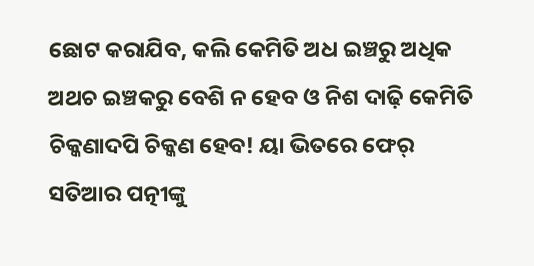ଛୋଟ କରାଯିବ, କଲି କେମିତି ଅଧ ଇଞ୍ଚରୁ ଅଧିକ ଅଥଚ ଇଞ୍ଚକରୁ ବେଶି ନ ହେବ ଓ ନିଶ ଦାଢ଼ି କେମିତି ଚିକ୍କଣାଦପି ଚିକ୍କଣ ହେବ! ୟା ଭିତରେ ଫେର୍ ସତିଆର ପତ୍ନୀଙ୍କୁ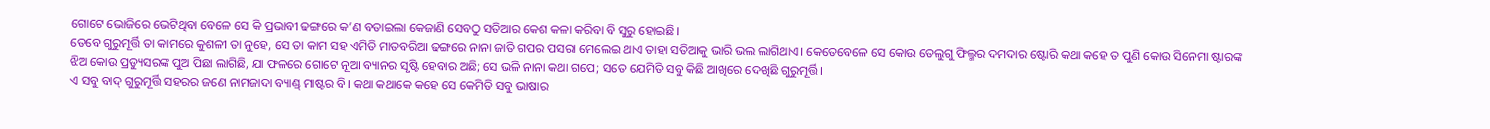ଗୋଟେ ଭୋଜିରେ ଭେଟିଥିବା ବେଳେ ସେ କି ପ୍ରଭାବୀ ଢଙ୍ଗରେ କ’ଣ ବତାଇଲା କେଜାଣି ସେବଠୁ ସତିଆର କେଶ କଳା କରିବା ବି ସୁରୁ ହୋଇଛି।
ତେବେ ଗୁରୁମୂର୍ତ୍ତି ତା କାମରେ କୁଶଳୀ ତା ନୁହେ, ସେ ତା କାମ ସହ ଏମିତି ମାତବରିଆ ଢଙ୍ଗରେ ନାନା ଜାତି ଗପର ପସରା ମେଲେଇ ଥାଏ ତାହା ସତିଆକୁ ଭାରି ଭଲ ଲାଗିଥାଏ। କେତେବେଳେ ସେ କୋଉ ତେଲୁଗୁ ଫିଲ୍ମର ଦମଦାର ଷ୍ଟୋରି କଥା କହେ ତ ପୁଣି କୋଉ ସିନେମା ଷ୍ଟାରଙ୍କ ଝିଅ କୋଉ ପ୍ରଡ୍ୟୁସରଙ୍କ ପୁଅ ପିଛା ଲାଗିଛି, ଯା ଫଳରେ ଗୋଟେ ନୂଆ ବ୍ୟାନର ସୃଷ୍ଟି ହେବାର ଅଛି; ସେ ଭଳି ନାନା କଥା ଗପେ; ସତେ ଯେମିତି ସବୁ କିଛି ଆଖିରେ ଦେଖିଛି ଗୁରୁମୂର୍ତ୍ତି।
ଏ ସବୁ ବାଦ୍ ଗୁରୁମୂର୍ତ୍ତି ସହରର ଜଣେ ନାମଜାଦା ବ୍ୟାଣ୍ଡ୍ ମାଷ୍ଟର ବି। କଥା କଥାକେ କହେ ସେ କେମିତି ସବୁ ଭାଷାର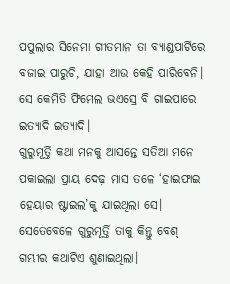ପପୁଲାର ସିନେମା ଗୀତମାନ ତା ବ୍ୟାଣ୍ଡପାର୍ଟିରେ ବଜାଇ ପାରୁଚି, ଯାହା ଆଉ କେହି ପାରିବେନି। ସେ କେମିତି ଫିମେଲ ଭଏସ୍ରେ ବି ଗାଇପାରେ ଇତ୍ୟାଦି ଇତ୍ୟାଦି।
ଗୁରୁମୂର୍ତ୍ତି କଥା ମନକୁ ଆସନ୍ତେ ସତିଆ ମନେ ପକାଇଲା ପ୍ରାୟ ଦେଢ଼ ମାସ ତଳେ ‘ହାଇଫାଇ ହେୟାର ଷ୍ଟାଇଲ’କୁ ଯାଇଥିଲା ସେ। ସେତେବେଳେ ଗୁରୁମୂର୍ତ୍ତି ତାକୁ କିନ୍ତୁ ବେଶ୍ ଗମ୍ଭୀର କଥାଟିଏ ଶୁଣାଇଥିଲା।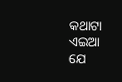କଥାଟା ଏଇଆ ଯେ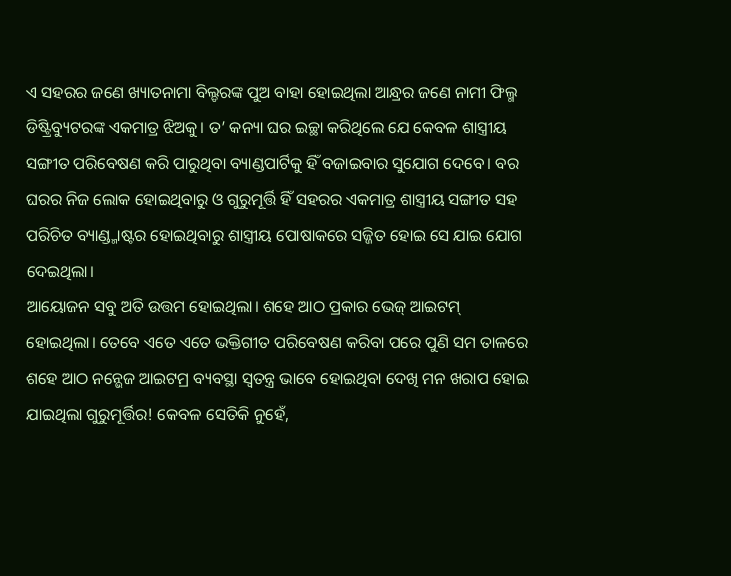ଏ ସହରର ଜଣେ ଖ୍ୟାତନାମା ବିଲ୍ଡରଙ୍କ ପୁଅ ବାହା ହୋଇଥିଲା ଆନ୍ଧ୍ରର ଜଣେ ନାମୀ ଫିଲ୍ମ ଡିଷ୍ଟ୍ରିବ୍ୟୁଟରଙ୍କ ଏକମାତ୍ର ଝିଅକୁ। ତ’ କନ୍ୟା ଘର ଇଚ୍ଛା କରିଥିଲେ ଯେ କେବଳ ଶାସ୍ତ୍ରୀୟ ସଙ୍ଗୀତ ପରିବେଷଣ କରି ପାରୁଥିବା ବ୍ୟାଣ୍ଡପାର୍ଟିକୁ ହିଁ ବଜାଇବାର ସୁଯୋଗ ଦେବେ। ବର ଘରର ନିଜ ଲୋକ ହୋଇଥିବାରୁ ଓ ଗୁରୁମୂର୍ତ୍ତି ହିଁ ସହରର ଏକମାତ୍ର ଶାସ୍ତ୍ରୀୟ ସଙ୍ଗୀତ ସହ ପରିଚିତ ବ୍ୟାଣ୍ଡ୍ମାଷ୍ଟର ହୋଇଥିବାରୁ ଶାସ୍ତ୍ରୀୟ ପୋଷାକରେ ସଜ୍ଜିତ ହୋଇ ସେ ଯାଇ ଯୋଗ ଦେଇଥିଲା।
ଆୟୋଜନ ସବୁ ଅତି ଉତ୍ତମ ହୋଇଥିଲା। ଶହେ ଆଠ ପ୍ରକାର ଭେଜ୍ ଆଇଟମ୍ ହୋଇଥିଲା। ତେବେ ଏତେ ଏତେ ଭକ୍ତିଗୀତ ପରିବେଷଣ କରିବା ପରେ ପୁଣି ସମ ତାଳରେ ଶହେ ଆଠ ନନ୍ଭେଜ ଆଇଟମ୍ର ବ୍ୟବସ୍ଥା ସ୍ବତନ୍ତ୍ର ଭାବେ ହୋଇଥିବା ଦେଖି ମନ ଖରାପ ହୋଇ ଯାଇଥିଲା ଗୁରୁମୂର୍ତ୍ତିର! କେବଳ ସେତିକି ନୁହେଁ,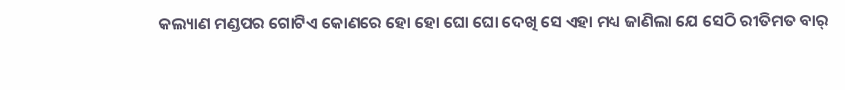କଲ୍ୟାଣ ମଣ୍ଡପର ଗୋଟିଏ କୋଣରେ ହୋ ହୋ ଘୋ ଘୋ ଦେଖି ସେ ଏହା ମଧ୍ୟ ଜାଣିଲା ଯେ ସେଠି ରୀତିମତ ବାର୍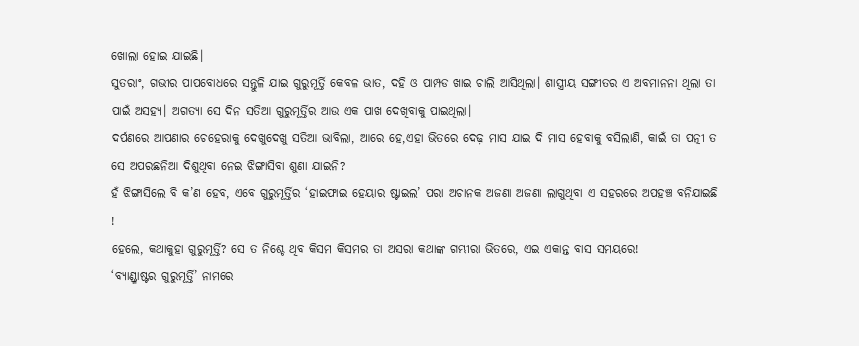ଖୋଲା ହୋଇ ଯାଇଛି।
ସୁତରାଂ, ଗଭୀର ପାପବୋଧରେ ସନ୍ତୁଳି ଯାଇ ଗୁରୁମୂର୍ତ୍ତି କେବଳ ଭାତ, ଦହି ଓ ପାମ୍ପଡ ଖାଇ ଚାଲି ଆସିଥିଲା। ଶାସ୍ତ୍ରୀୟ ସଙ୍ଗୀତର ଏ ଅବମାନନା ଥିଲା ତା ପାଇଁ ଅସହ୍ୟ। ଅଗତ୍ୟା ସେ ଦିନ ସତିଆ ଗୁରୁମୂର୍ତ୍ତିର ଆଉ ଏକ ପାଖ ଦେଖିବାକୁ ପାଇଥିଲା।
ଦର୍ପଣରେ ଆପଣାର ଚେହେରାକୁ ଦେଖୁଦେଖୁ ସତିଆ ଭାବିଲା, ଆରେ ହେ,ଏହା ଭିତରେ ଦେଢ଼ ମାସ ଯାଇ ଦି ମାସ ହେବାକୁ ବସିଲାଣି, କାଇଁ ତା ପତ୍ନୀ ତ ସେ ଅପରଛନିଆ ଦିଶୁଥିବା ନେଇ ଝିଙ୍ଗାସିବା ଶୁଣା ଯାଇନି?
ହଁ ଝିଙ୍ଗାସିଲେ ବି କ’ଣ ହେବ, ଏବେ ଗୁରୁମୂର୍ତ୍ତିର ‘ହାଇଫାଇ ହେୟାର ଷ୍ଟାଇଲ’ ପରା ଅଚାନକ ଅଜଣା ଅଜଣା ଲାଗୁଥିବା ଏ ସହରରେ ଅପହଞ୍ଚ ବନିଯାଇଛି !
ହେଲେ, କଥାକୁହା ଗୁରୁମୂର୍ତ୍ତି? ସେ ତ ନିଶ୍ଚେ ଥିବ କିସମ କିସମର ତା ଅସରା କଥାଙ୍କ ଗମ୍ଭୀରା ଭିତରେ, ଏଇ ଏକାନ୍ତ ବାସ ସମୟରେ!
‘ବ୍ୟାଣ୍ଡ୍ମାଷ୍ଟର ଗୁରୁମୂର୍ତ୍ତି’ ନାମରେ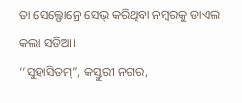ତା ସେଲ୍ଫୋନ୍ରେ ସେଭ୍ କରିଥିବା ନମ୍ବରକୁ ଡାଏଲ କଲା ସତିଆ।
‘‘ସୁହାସିତମ୍”, କସ୍ତୁରୀ ନଗର,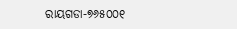ରାୟଗଡା-୭୬୫୦୦୧